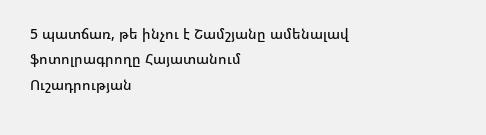5 պատճառ, թե ինչու է Շամշյանը ամենալավ ֆոտոլրագրողը Հայատանում
Ուշադրության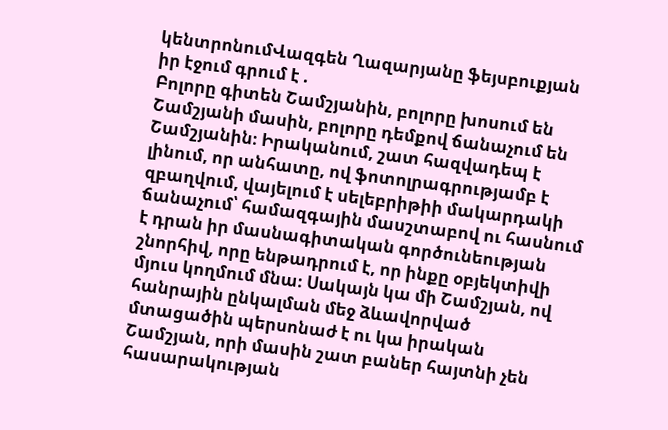կենտրոնումՎազգեն Ղազարյանը ֆեյսբուքյան իր էջում գրում է .
Բոլորը գիտեն Շամշյանին, բոլորը խոսում են Շամշյանի մասին, բոլորը դեմքով ճանաչում են Շամշյանին։ Իրականում, շատ հազվադեպ է լինում, որ անհատը, ով ֆոտոլրագրությամբ է զբաղվում, վայելում է սելեբրիթիի մակարդակի ճանաչում՝ համազգային մասշտաբով ու հասնում է դրան իր մասնագիտական գործունեության շնորհիվ, որը ենթադրում է, որ ինքը օբյեկտիվի մյուս կողմում մնա։ Սակայն կա մի Շամշյան, ով հանրային ընկալման մեջ ձևավորված մտացածին պերսոնաժ է ու կա իրական Շամշյան, որի մասին շատ բաներ հայտնի չեն հասարակության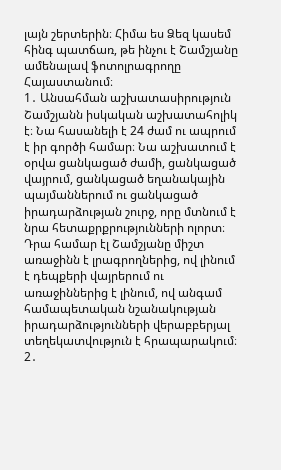լայն շերտերին։ Հիմա ես Ձեզ կասեմ հինգ պատճառ, թե ինչու է Շամշյանը ամենալավ ֆոտոլրագրողը Հայաստանում։
1․ Անսահման աշխատասիրություն
Շամշյանն իսկական աշխատահոլիկ է։ Նա հասանելի է 24 ժամ ու ապրում է իր գործի համար։ Նա աշխատում է օրվա ցանկացած ժամի, ցանկացած վայրում, ցանկացած եղանակային պայմաններում ու ցանկացած իրադարձության շուրջ, որը մտնում է նրա հետաքրքրությունների ոլորտ։ Դրա համար էլ Շամշյանը միշտ առաջինն է լրագրողներից, ով լինում է դեպքերի վայրերում ու առաջիններից է լինում, ով անգամ համապետական նշանակության իրադարձությունների վերաբբերյալ տեղեկատվություն է հրապարակում։
2․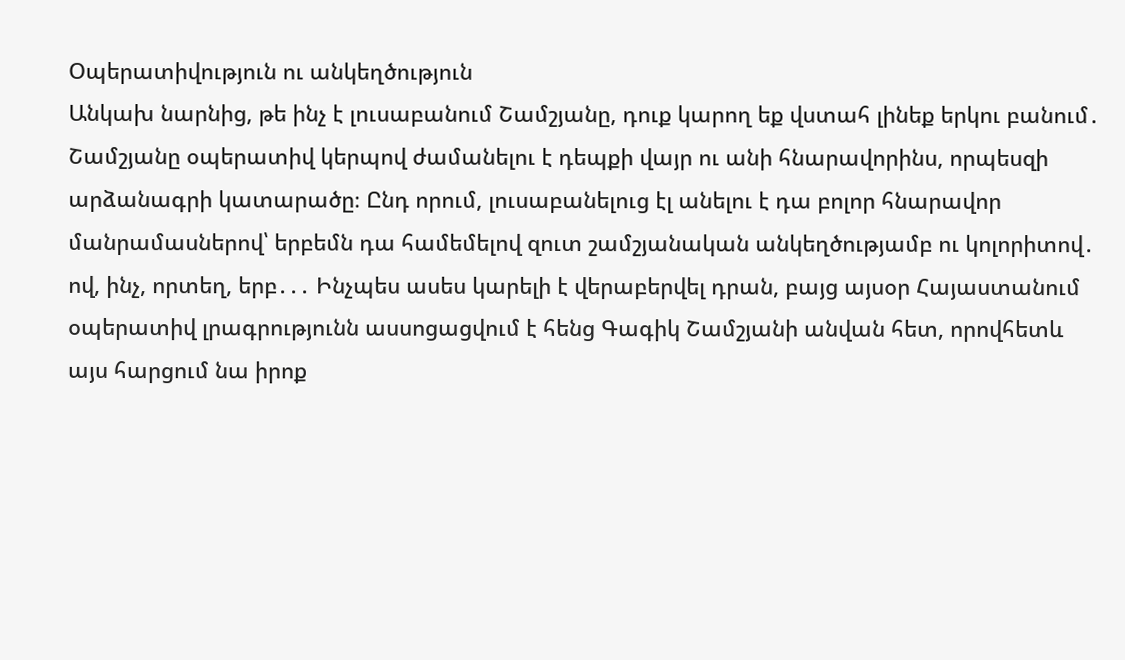Օպերատիվություն ու անկեղծություն
Անկախ նարնից, թե ինչ է լուսաբանում Շամշյանը, դուք կարող եք վստահ լինեք երկու բանում․ Շամշյանը օպերատիվ կերպով ժամանելու է դեպքի վայր ու անի հնարավորինս, որպեսզի արձանագրի կատարածը։ Ընդ որում, լուսաբանելուց էլ անելու է դա բոլոր հնարավոր մանրամասներով՝ երբեմն դա համեմելով զուտ շամշյանական անկեղծությամբ ու կոլորիտով․ ով, ինչ, որտեղ, երբ․․․ Ինչպես ասես կարելի է վերաբերվել դրան, բայց այսօր Հայաստանում օպերատիվ լրագրությունն ասսոցացվում է հենց Գագիկ Շամշյանի անվան հետ, որովհետև այս հարցում նա իրոք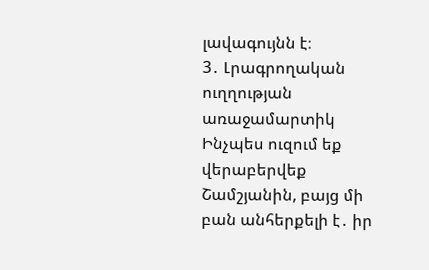լավագույնն է։
3․ Լրագրողական ուղղության առաջամարտիկ
Ինչպես ուզում եք վերաբերվեք Շամշյանին, բայց մի բան անհերքելի է․ իր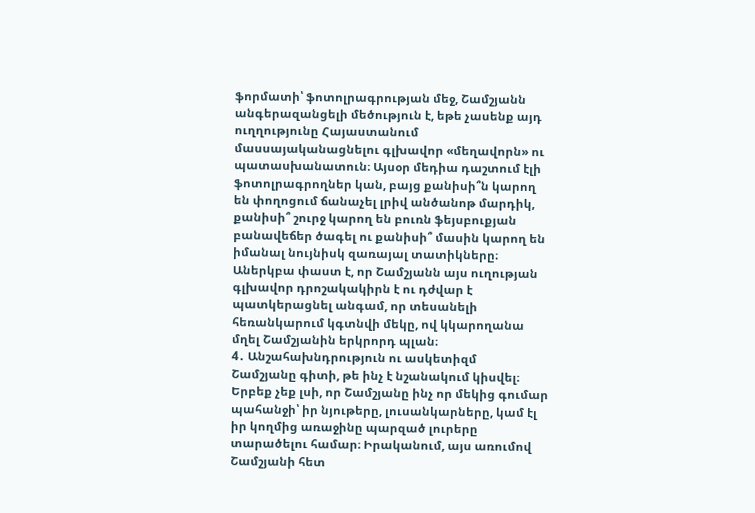ֆորմատի՝ ֆոտոլրագրության մեջ, Շամշյանն անգերազանցելի մեծություն է, եթե չասենք այդ ուղղությունը Հայաստանում մասսայականացնելու գլխավոր «մեղավորն» ու պատասխանատուն։ Այսօր մեդիա դաշտում էլի ֆոտոլրագրողներ կան, բայց քանիսի՞ն կարող են փողոցում ճանաչել լրիվ անծանոթ մարդիկ, քանիսի՞ շուրջ կարող են բուռն ֆեյսբուքյան բանավեճեր ծագել ու քանիսի՞ մասին կարող են իմանալ նույնիսկ զառայալ տատիկները։ Աներկբա փաստ է, որ Շամշյանն այս ուղության գլխավոր դրոշակակիրն է ու դժվար է պատկերացնել անգամ, որ տեսանելի հեռանկարում կգտնվի մեկը, ով կկարողանա մղել Շամշյանին երկրորդ պլան։
4․ Անշահախնդրություն ու ասկետիզմ
Շամշյանը գիտի, թե ինչ է նշանակում կիսվել։ Երբեք չեք լսի, որ Շամշյանը ինչ որ մեկից գումար պահանջի՝ իր նյութերը, լուսանկարները, կամ էլ իր կողմից առաջինը պարզած լուրերը տարածելու համար։ Իրականում, այս առումով Շամշյանի հետ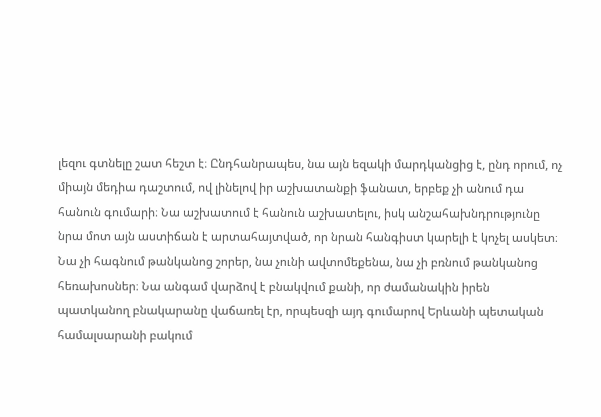լեզու գտնելը շատ հեշտ է։ Ընդհանրապես, նա այն եզակի մարդկանցից է, ընդ որում, ոչ միայն մեդիա դաշտում, ով լինելով իր աշխատանքի ֆանատ, երբեք չի անում դա հանուն գումարի։ Նա աշխատում է հանուն աշխատելու, իսկ անշահախնդրությունը նրա մոտ այն աստիճան է արտահայտված, որ նրան հանգիստ կարելի է կոչել ասկետ։ Նա չի հագնում թանկանոց շորեր, նա չունի ավտոմեքենա, նա չի բռնում թանկանոց հեռախոսներ։ Նա անգամ վարձով է բնակվում քանի, որ ժամանակին իրեն պատկանող բնակարանը վաճառել էր, որպեսզի այդ գումարով Երևանի պետական համալսարանի բակում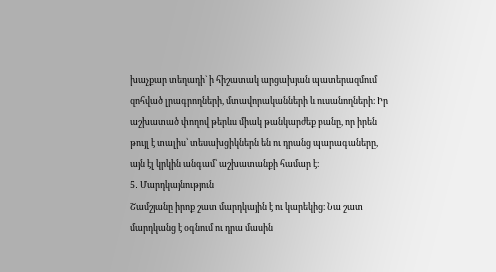խաչքար տեղադի` ի հիշատակ արցախյան պատերազմում զոհված լրագրողների, մտավորականների և ուսանողների։ Իր աշխատած փողով թերևս միակ թանկարժեք բանը, որ իրեն թույլ է տալիս՝ տեսախցիկներն են ու դրանց պարագաները, այն էլ կրկին անգամ՝ աշխատանքի համար է։
5․ Մարդկայնություն
Շամշյանը իրոք շատ մարդկային է ու կարեկից։ Նա շատ մարդկանց է օգնում ու դրա մասին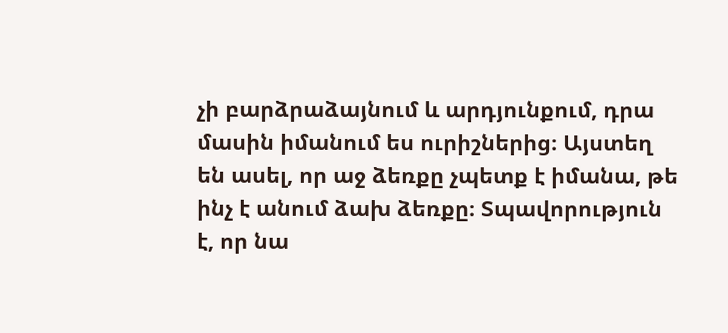չի բարձրաձայնում և արդյունքում, դրա մասին իմանում ես ուրիշներից։ Այստեղ են ասել, որ աջ ձեռքը չպետք է իմանա, թե ինչ է անում ձախ ձեռքը։ Տպավորություն է, որ նա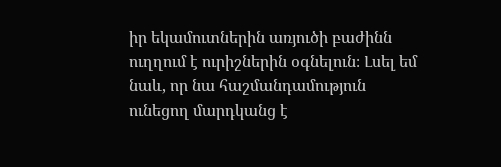իր եկամուտներին առյուծի բաժինն ուղղում է ուրիշներին օգնելուն։ Լսել եմ նաև, որ նա հաշմանդամություն ունեցող մարդկանց է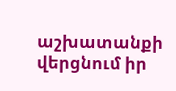աշխատանքի վերցնում իր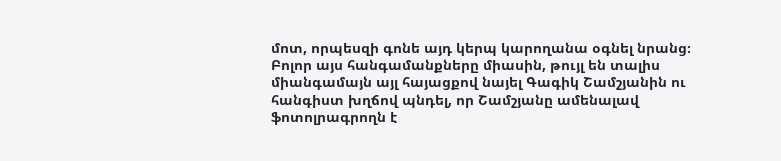մոտ, որպեսզի գոնե այդ կերպ կարողանա օգնել նրանց։
Բոլոր այս հանգամանքները միասին, թույլ են տալիս միանգամայն այլ հայացքով նայել Գագիկ Շամշյանին ու հանգիստ խղճով պնդել, որ Շամշյանը ամենալավ ֆոտոլրագրողն է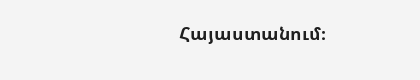Հայաստանում։